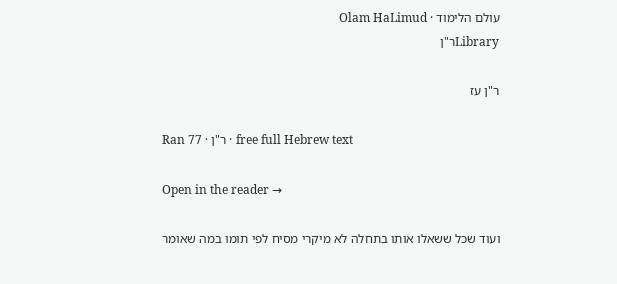עולם הלימוד · Olam HaLimud
Libraryר"ן

ר"ן עז

Ran 77 · ר"ן · free full Hebrew text

Open in the reader →

ועוד שכל ששאלו אותו בתחלה לא מיקרי מסיח לפי תומו במה שאומר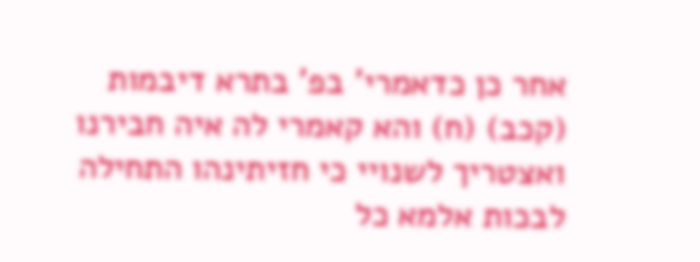אחר כן כדאמרי' בפ' בתרא דיבמות (קכב) (ח) והא קאמרי לה איה חבירנו ואצטריך לשנויי כי חזיתינהו התחילה לבכות אלמא כל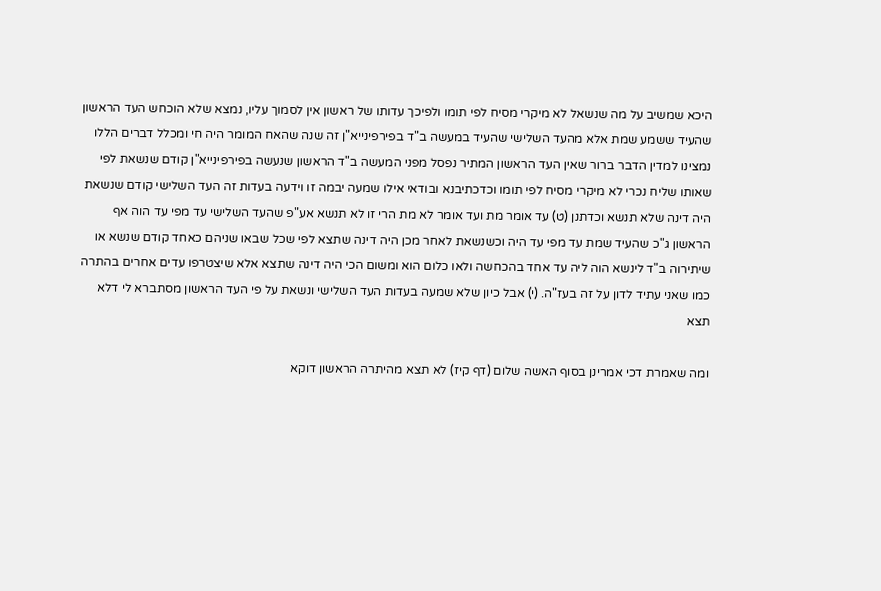היכא שמשיב על מה שנשאל לא מיקרי מסיח לפי תומו ולפיכך עדותו של ראשון אין לסמוך עליו, נמצא שלא הוכחש העד הראשון שהעיד ששמע שמת אלא מהעד השלישי שהעיד במעשה ב"ד בפירפינייא"ן זה שנה שהאח המומר היה חי ומכלל דברים הללו נמצינו למדין הדבר ברור שאין העד הראשון המתיר נפסל מפני המעשה ב"ד הראשון שנעשה בפירפינייא"ן קודם שנשאת לפי שאותו שליח נכרי לא מיקרי מסיח לפי תומו וכדכתיבנא ובודאי אילו שמעה יבמה זו וידעה בעדות זה העד השלישי קודם שנשאת היה דינה שלא תנשא וכדתנן (ט) עד אומר מת ועד אומר לא מת הרי זו לא תנשא אע"פ שהעד השלישי עד מפי עד הוה אף הראשון ג"כ שהעיד שמת עד מפי עד היה וכשנשאת לאחר מכן היה דינה שתצא לפי שכל שבאו שניהם כאחד קודם שנשא או שיתירוה ב"ד לינשא הוה ליה עד אחד בהכחשה ולאו כלום הוא ומשום הכי היה דינה שתצא אלא שיצטרפו עדים אחרים בהתרה כמו שאני עתיד לדון על זה בעז"ה. (י) אבל כיון שלא שמעה בעדות העד השלישי ונשאת על פי העד הראשון מסתברא לי דלא תצא

ומה שאמרת דכי אמרינן בסוף האשה שלום (דף קיז) לא תצא מהיתרה הראשון דוקא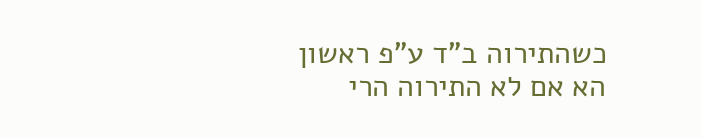כשהתירוה ב"ד ע"פ ראשון הא אם לא התירוה הרי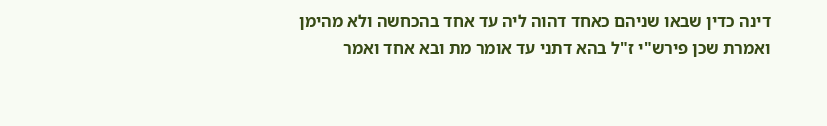דינה כדין שבאו שניהם כאחד דהוה ליה עד אחד בהכחשה ולא מהימן ואמרת שכן פירש"י ז"ל בהא דתני עד אומר מת ובא אחד ואמר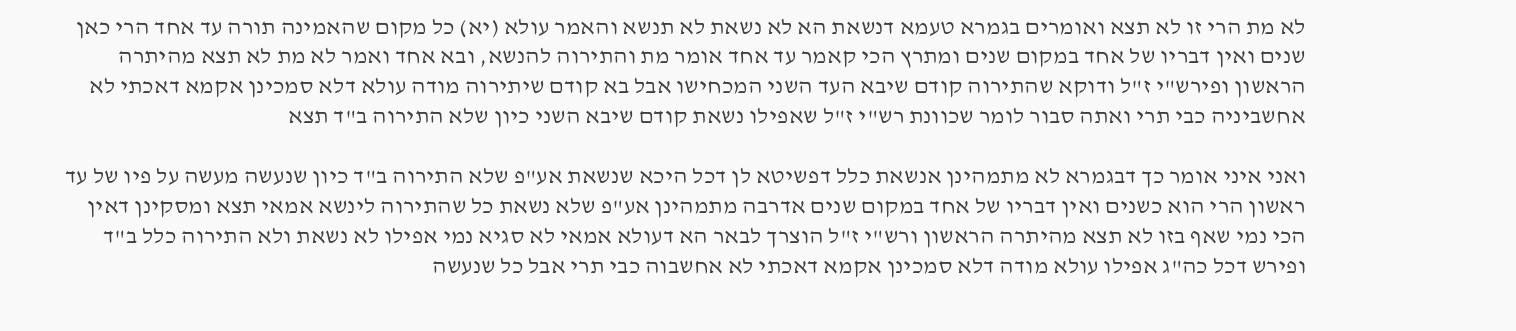לא מת הרי זו לא תצא ואומרים בגמרא טעמא דנשאת הא לא נשאת לא תנשא והאמר עולא (יא) כל מקום שהאמינה תורה עד אחד הרי כאן שנים ואין דבריו של אחד במקום שנים ומתרץ הכי קאמר עד אחד אומר מת והתירוה להנשא, ובא אחד ואמר לא מת לא תצא מהיתרה הראשון ופירש"י ז"ל ודוקא שהתירוה קודם שיבא העד השני המכחישו אבל בא קודם שיתירוה מודה עולא דלא סמכינן אקמא דאכתי לא אחשביניה כבי תרי ואתה סבור לומר שכוונת רש"י ז"ל שאפילו נשאת קודם שיבא השני כיון שלא התירוה ב"ד תצא

ואני איני אומר כך דבגמרא לא מתמהינן אנשאת כלל דפשיטא לן דכל היכא שנשאת אע"פ שלא התירוה ב"ד כיון שנעשה מעשה על פיו של עד ראשון הרי הוא כשנים ואין דבריו של אחד במקום שנים אדרבה מתמהינן אע"פ שלא נשאת כל שהתירוה לינשא אמאי תצא ומסקינן דאין הכי נמי שאף בזו לא תצא מהיתרה הראשון ורש"י ז"ל הוצרך לבאר הא דעולא אמאי לא סגיא נמי אפילו לא נשאת ולא התירוה כלל ב"ד ופירש דכל כה"ג אפילו עולא מודה דלא סמכינן אקמא דאכתי לא אחשבוה כבי תרי אבל כל שנעשה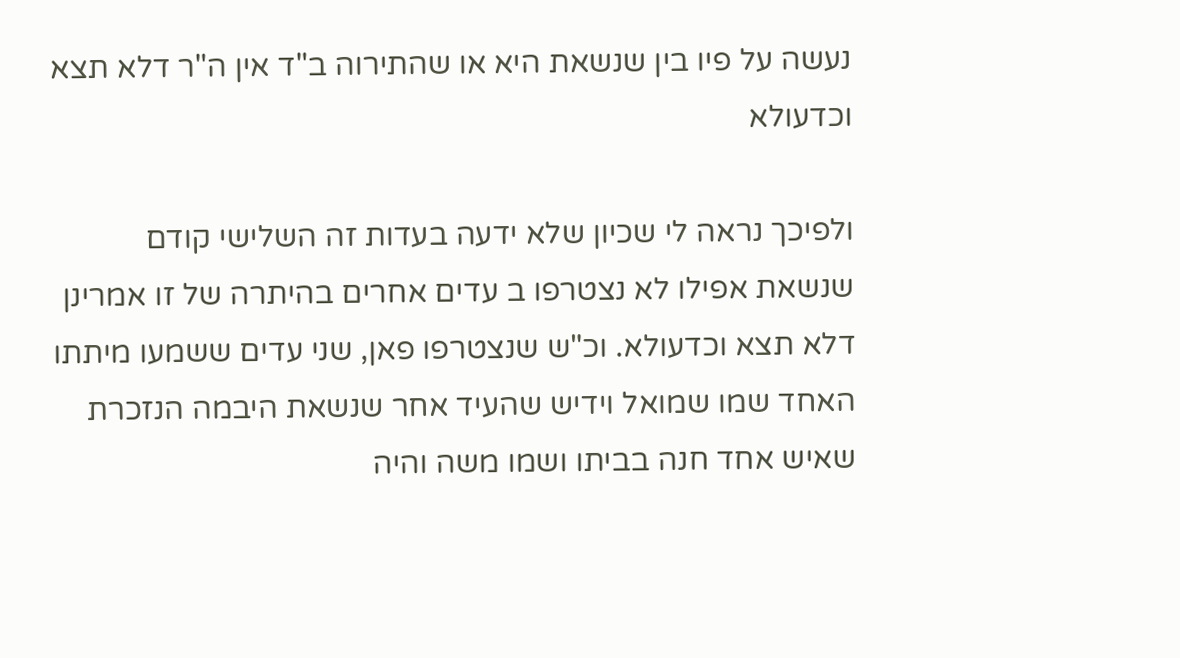נעשה על פיו בין שנשאת היא או שהתירוה ב"ד אין ה"ר דלא תצא וכדעולא

ולפיכך נראה לי שכיון שלא ידעה בעדות זה השלישי קודם שנשאת אפילו לא נצטרפו ב עדים אחרים בהיתרה של זו אמרינן דלא תצא וכדעולא. וכ"ש שנצטרפו פאן, שני עדים ששמעו מיתתו האחד שמו שמואל וידיש שהעיד אחר שנשאת היבמה הנזכרת שאיש אחד חנה בביתו ושמו משה והיה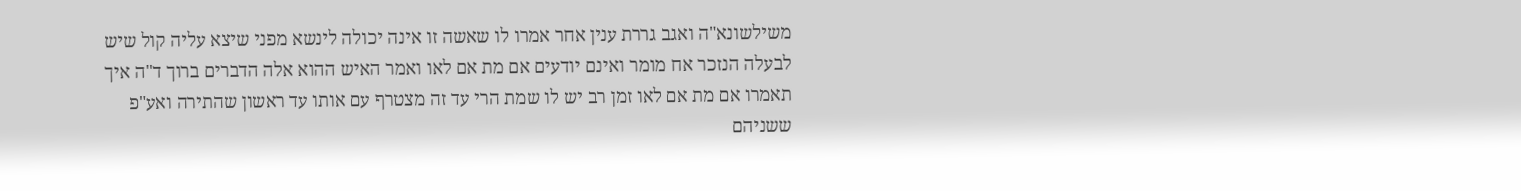משילשונא"ה ואגב גררת ענין אחר אמרו לו שאשה זו אינה יכולה לינשא מפני שיצא עליה קול שיש לבעלה הנזכר אח מומר ואינם יודעים אם מת אם לאו ואמר האיש ההוא אלה הדברים ברוך ד"ה איך תאמרו אם מת אם לאו זמן רב יש לו שמת הרי עד זה מצטרף עם אותו עד ראשון שהתירה ואע"פ ששניהם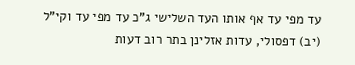עד מפי עד אף אותו העד השלישי ג"כ עד מפי עד וקי"ל (יב) דפסולי, עדות אזלינן בתר רוב דעות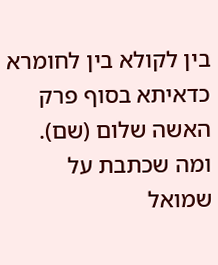בין לקולא בין לחומרא כדאיתא בסוף פרק האשה שלום (שם). ומה שכתבת על שמואל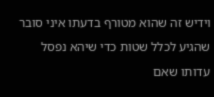וידיש זה שהוא מטורף בדעתו איני סובר שהגיע לכלל שטות כדי שיהא נפסל עדותו שאם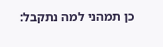כן תמהני למה נתקבל: